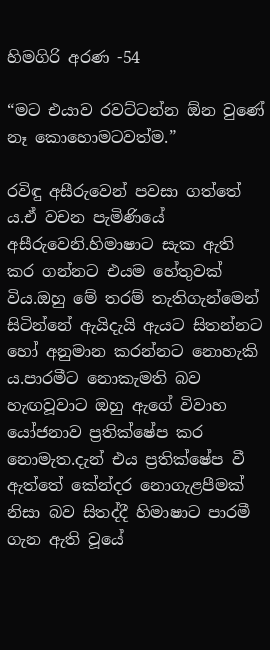හිමගිරි අරණ -54

“මට එයාව රවට්ටන්න ඕන වුණේ නෑ කොහොමටවත්ම.”

රවිඳු අසීරුවෙන් පවසා ගත්තේ ය.ඒ වචන පැමිණියේ අසීරුවෙනි.හිමාෂාට සැක ඇති කර ගන්නට එයම හේතුවක් විය.ඔහු මේ තරම් තැතිගැන්මෙන් සිටින්නේ ඇයිදැයි ඇයට සිතන්නට හෝ අනුමාන කරන්නට නොහැකි ය.පාරමීට නොකැමති බව හැඟවූවාට ඔහු ඇගේ විවාහ යෝජනාව ප්‍රතික්ෂේප කර නොමැත.දැන් එය ප්‍රතික්ෂේප වී ඇත්තේ කේන්දර නොගැළපීමක් නිසා බව සිතද්දී හිමාෂාට පාරමී ගැන ඇති වූයේ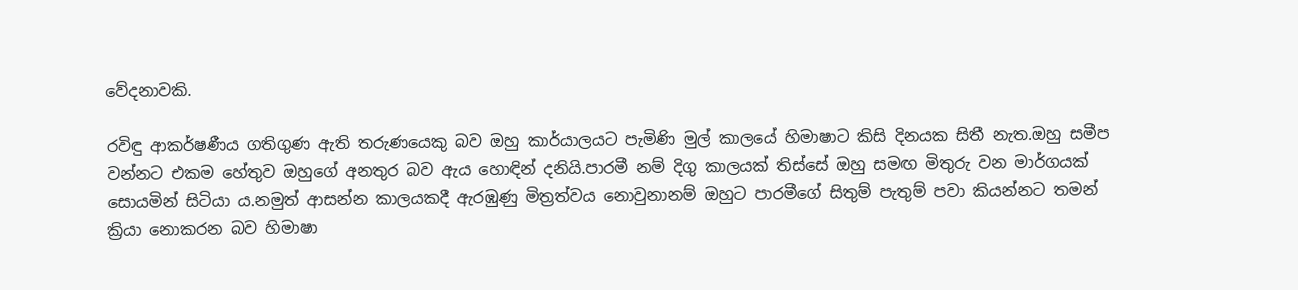වේදනාවකි.

රවිඳු ආකර්ෂණීය ගතිගුණ ඇති තරුණයෙකු බව ඔහු කාර්යාලයට පැමිණි මුල් කාලයේ හිමාෂාට කිසි දිනයක සිතී නැත.ඔහු සමීප වන්නට එකම හේතුව ඔහුගේ අනතුර බව ඇය හොඳින් දනියි.පාරමී නම් දිගු කාලයක් තිස්සේ ඔහු සමඟ මිතුරු වන මාර්ගයක් සොයමින් සිටියා ය.නමුත් ආසන්න කාලයකදී ඇරඹුණු මිත්‍රත්වය නොවුනානම් ඔහුට පාරමීගේ සිතුම් පැතුම් පවා කියන්නට තමන් ක්‍රියා නොකරන බව හිමාෂා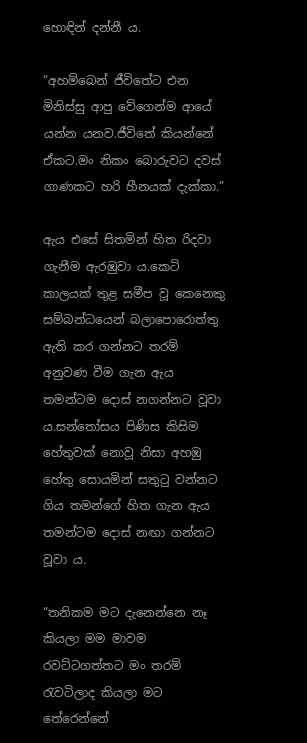හොඳින් දන්නී ය.

“අහම්බෙන් ජීවිතේට එන මිනිස්සු ආපු වේගෙන්ම ආයේ යන්න යනව.ජීවිතේ කියන්නේ ඒකට.මං නිකං බොරුවට දවස් ගාණකට හරි හීනයක් දැක්කා.”

ඇය එසේ සිතමින් හිත රිදවා ගැනීම ඇරඹුවා ය.කෙටි කාලයක් තුළ සමීප වූ කෙනෙකු සම්බන්ධයෙන් බලාපොරොත්තු ඇති කර ගන්නට තරම් අනුවණ වීම ගැන ඇය තමන්ටම දොස් නගන්නට වූවා ය.සන්තෝසය පිණිස කිසිම හේතුවක් නොවූ නිසා අහඹු හේතු සොයමින් සතුටු වන්නට ගිය තමන්ගේ හිත ගැන ඇය තමන්ටම දොස් නඟා ගන්නට වූවා ය.

“තනිකම මට දැනෙන්නෙ නෑ කියලා මම මාවම රවට්ටගත්තට මං තරම් රැවටිලාද කියලා මට තේරෙන්නේ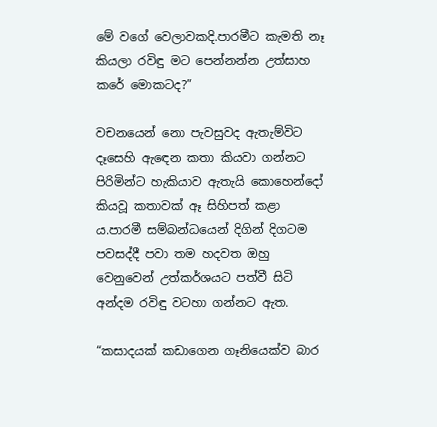මේ වගේ වෙලාවකදි.පාරමීට කැමති නෑ කියලා රවිඳු මට පෙන්නන්න උත්සාහ කරේ මොකටද?”

වචනයෙන් නො පැවසුවද ඇතැම්විට දෑසෙහි ඇඳෙන කතා කියවා ගන්නට  පිරිමින්ට හැකියාව ඇතැයි කොහෙන්දෝ කියවූ කතාවක් ඈ සිහිපත් කළා ය.පාරමී සම්බන්ධයෙන් දිගින් දිගටම පවසද්දී පවා තම හදවත ඔහු වෙනුවෙන් උත්කර්ශයට පත්වී සිටි අන්දම රවිඳු වටහා ගන්නට ඇත.

“කසාදයක් කඩාගෙන ගෑනියෙක්ව බාර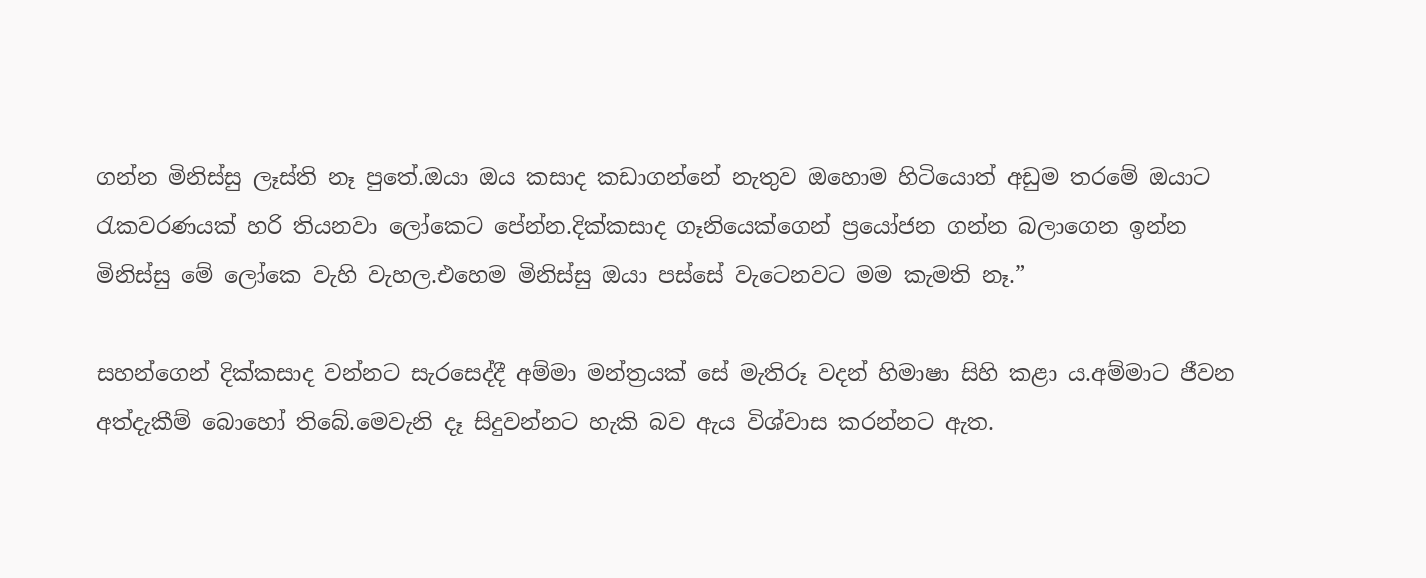ගන්න මිනිස්සු ලෑස්ති නෑ පුතේ.ඔයා ඔය කසාද කඩාගන්නේ නැතුව ඔහොම හිටියොත් අඩුම තරමේ ඔයාට රැකවරණයක් හරි තියනවා ලෝකෙට පේන්න.දික්කසාද ගෑනියෙක්ගෙන් ප්‍රයෝජන ගන්න බලාගෙන ඉන්න මිනිස්සු මේ ලෝකෙ වැහි වැහල.එහෙම මිනිස්සු ඔයා පස්සේ වැටෙනවට මම කැමති නෑ.”

සහන්ගෙන් දික්කසාද වන්නට සැරසෙද්දී අම්මා මන්ත්‍රයක් සේ මැතිරූ වදන් හිමාෂා සිහි කළා ය.අම්මාට ජීවන අත්දැකීම් බොහෝ තිබේ.මෙවැනි දෑ සිදුවන්නට හැකි බව ඇය විශ්වාස කරන්නට ඇත.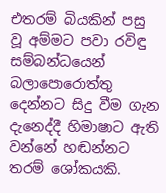එතරම් බියකින් පසු වූ අම්මට පවා රවිඳු සම්බන්ධයෙන් බලාපොරොත්තු දෙන්නට සිදු වීම ගැන දැනෙද්දී හිමාෂාට ඇති වන්නේ හඬන්නට තරම් ශෝකයකි.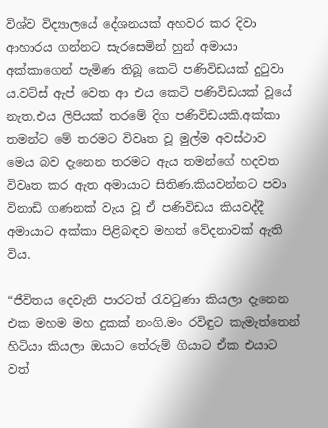විශ්ව විද්‍යාලයේ දේශනයක් අහවර කර දිවා ආහාරය ගන්නට සැරසෙමින් හුන් අමායා අක්කාගෙන් පැමිණ තිබූ කෙටි පණිවිඩයක් දුටුවා ය.වට්ස් ඇප් වෙත ආ එය කෙටි පණිවිඩයක් වූයේ නැත.එය ලිපියක් තරමේ දිග පණිවිඩයකි.අක්කා තමන්ට මේ තරමට විවෘත වූ මුල්ම අවස්ථාව මෙය බව දැනෙන තරමට ඇය තමන්ගේ හදවත විවෘත කර ඇත අමායාට සිතිණ.කියවන්නට පවා විනාඩි ගණනක් වැය වූ ඒ පණිවිඩය කියවද්දී අමායාට අක්කා පිළිබඳව මහත් වේදනාවක් ඇති විය.

“ජීවිතය දෙවැනි පාරටත් රැවටුණා කියලා දැනෙන එක මහම මහ දුකක් නංගි.මං රවිඳුට කැමැත්තෙන් හිටියා කියලා ඔයාට තේරුම් ගියාට ඒක එයාට වත්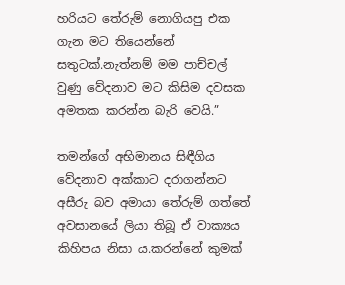හරියට තේරුම් නොගියපු එක ගැන මට තියෙන්නේ සතුටක්.නැත්නම් මම පාච්චල් වුණු වේදනාව මට කිසිම දවසක අමතක කරන්න බැරි වෙයි.”

තමන්ගේ අභිමානය සිඳීගිය වේදනාව අක්කාට දරාගන්නට අසීරු බව අමායා තේරුම් ගත්තේ අවසානයේ ලියා තිබූ ඒ වාක්‍යය කිහිපය නිසා ය.කරන්නේ කුමක්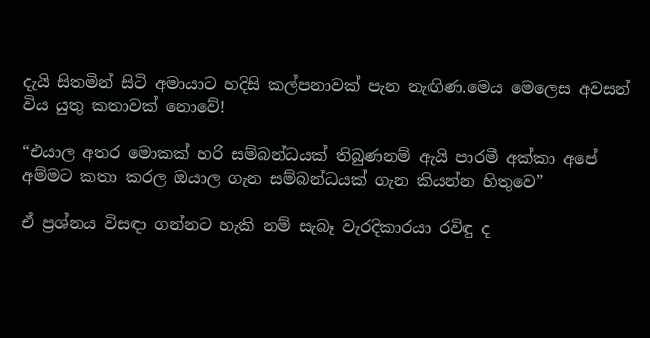දැයි සිතමින් සිටි අමායාට හදිසි කල්පනාවක් පැන නැඟිණ.මෙය මෙලෙස අවසන් විය යුතු කතාවක් නොවේ!

“එයාල අතර මොකක් හරි සම්බන්ධයක් තිබුණනම් ඇයි පාරමී අක්කා අපේ අම්මට කතා කරල ඔයාල ගැන සම්බන්ධයක් ගැන කියන්න හිතුවෙ”

ඒ ප්‍රශ්නය විසඳා ගන්නට හැකි නම් සැබෑ වැරදිකාරයා රවිඳු ද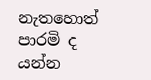නැතහොත් පාරමි ද යන්න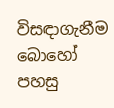විසඳාගැනීම බොහෝ පහසු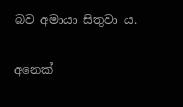බව අමායා සිතුවා ය.

අනෙක්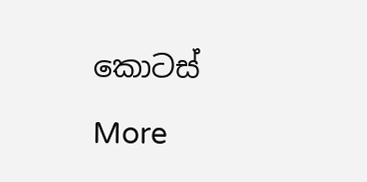කොටස්

More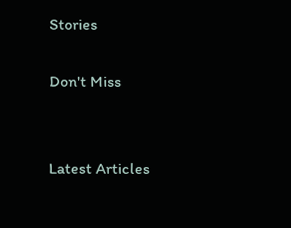Stories

Don't Miss


Latest Articles